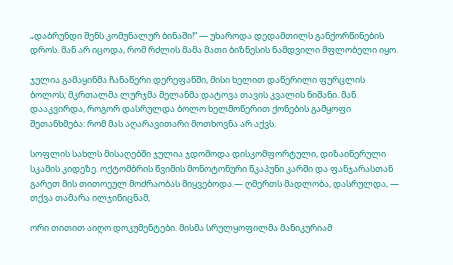„დაბრუნდი შენს კომუნალურ ბინაში!“ — უხაროდა დედამთილს განქორწინების დროს. მან არ იცოდა, რომ რძლის მამა მათი ბიზნესის ნამდვილი მფლობელი იყო.

ჯულია გამაყინმა ჩანაწერი დერეფანში, მისი ხელით დაწერილი ფურცლის ბოლოს; მკრთალმა ლურჯმა მელანმა დატოვა თავის კვალის ნიშანი. მან დააკვირდა, როგორ დასრულდა ბოლო ხელმოწერით ქონების გამყოფი შეთანხმება: რომ მას აღარავითარი მოთხოვნა არ აქვს.

სოფლის სახლს მისაღებში ჯულია ჯდომოდა დისკომფორტული, დიზაინერული სკამის კიდეზე. ოქტომბრის წვიმის მონოტონური წკაპუნი კარში და ფანჯარასთან გარეთ მის თითოეულ მოძრაობას მიყვებოდა.— ღმერთს მადლობა, დასრულდა, — თქვა თამარა ილჯინიცნამ,

ორი თითით აიღო დოკუმენტები. მისმა სრულყოფილმა მანიკურიამ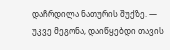დაჩრდილა ნათურის შუქზე. — უკვე მეგონა, დაიწყებდი თავის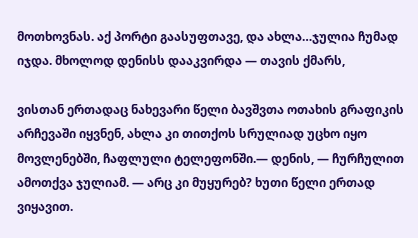მოთხოვნას. აქ პორტი გაასუფთავე, და ახლა…ჯულია ჩუმად იჯდა. მხოლოდ დენისს დააკვირდა — თავის ქმარს,

ვისთან ერთადაც ნახევარი წელი ბავშვთა ოთახის გრაფიკის არჩევაში იყვნენ, ახლა კი თითქოს სრულიად უცხო იყო მოვლენებში, ჩაფლული ტელეფონში.— დენის, — ჩურჩულით ამოთქვა ჯულიამ. — არც კი მუყურებ? ხუთი წელი ერთად ვიყავით.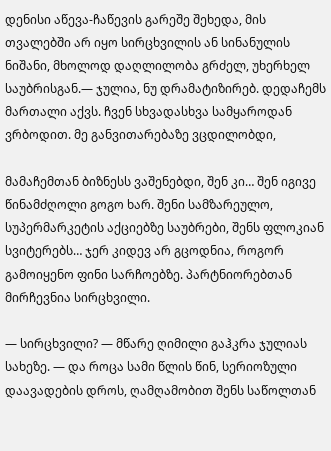დენისი აწევა-ჩაწევის გარეშე შეხედა, მის თვალებში არ იყო სირცხვილის ან სინანულის ნიშანი, მხოლოდ დაღლილობა გრძელ, უხერხელ საუბრისგან.— ჯულია, ნუ დრამატიზირებ. დედაჩემს მართალი აქვს. ჩვენ სხვადასხვა სამყაროდან ვრბოდით. მე განვითარებაზე ვცდილობდი,

მამაჩემთან ბიზნესს ვაშენებდი, შენ კი… შენ იგივე წინამძღოლი გოგო ხარ. შენი სამზარეულო, სუპერმარკეტის აქციებზე საუბრები, შენს ფლოკიან სვიტერებს… ჯერ კიდევ არ გცოდნია, როგორ გამოიყენო ფინი სარჩოებზე. პარტნიორებთან მირჩევნია სირცხვილი.

— სირცხვილი? — მწარე ღიმილი გაჰკრა ჯულიას სახეზე. — და როცა სამი წლის წინ, სერიოზული დაავადების დროს, ღამღამობით შენს საწოლთან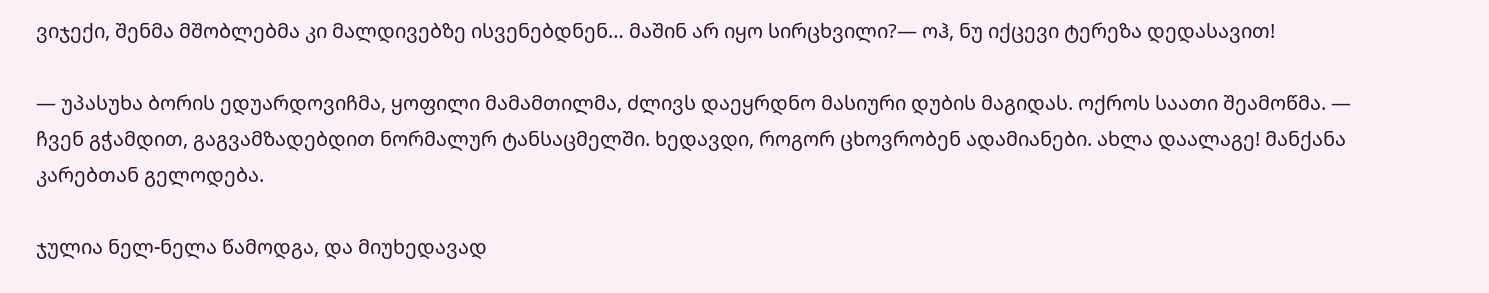ვიჯექი, შენმა მშობლებმა კი მალდივებზე ისვენებდნენ… მაშინ არ იყო სირცხვილი?— ოჰ, ნუ იქცევი ტერეზა დედასავით!

— უპასუხა ბორის ედუარდოვიჩმა, ყოფილი მამამთილმა, ძლივს დაეყრდნო მასიური დუბის მაგიდას. ოქროს საათი შეამოწმა. — ჩვენ გჭამდით, გაგვამზადებდით ნორმალურ ტანსაცმელში. ხედავდი, როგორ ცხოვრობენ ადამიანები. ახლა დაალაგე! მანქანა კარებთან გელოდება.

ჯულია ნელ-ნელა წამოდგა, და მიუხედავად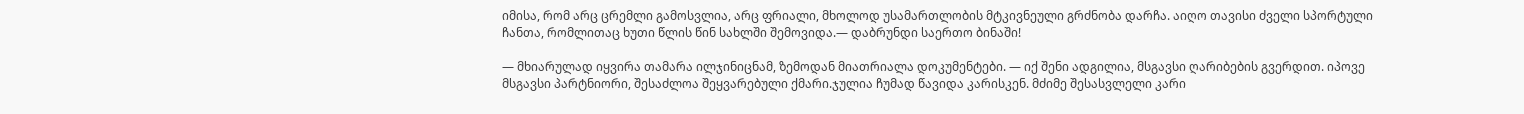იმისა, რომ არც ცრემლი გამოსვლია, არც ფრიალი, მხოლოდ უსამართლობის მტკივნეული გრძნობა დარჩა. აიღო თავისი ძველი სპორტული ჩანთა, რომლითაც ხუთი წლის წინ სახლში შემოვიდა.— დაბრუნდი საერთო ბინაში!

— მხიარულად იყვირა თამარა ილჯინიცნამ, ზემოდან მიათრიალა დოკუმენტები. — იქ შენი ადგილია, მსგავსი ღარიბების გვერდით. იპოვე მსგავსი პარტნიორი, შესაძლოა შეყვარებული ქმარი.ჯულია ჩუმად წავიდა კარისკენ. მძიმე შესასვლელი კარი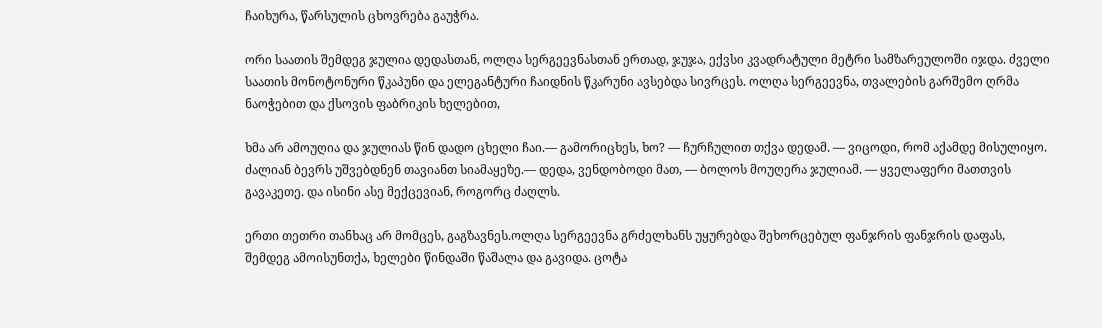ჩაიხურა, წარსულის ცხოვრება გაუჭრა.

ორი საათის შემდეგ ჯულია დედასთან, ოლღა სერგეევნასთან ერთად, ჯუჯა, ექვსი კვადრატული მეტრი სამზარეულოში იჯდა. ძველი საათის მონოტონური წკაპუნი და ელეგანტური ჩაიდნის წკარუნი ავსებდა სივრცეს. ოლღა სერგეევნა, თვალების გარშემო ღრმა ნაოჭებით და ქსოვის ფაბრიკის ხელებით,

ხმა არ ამოუღია და ჯულიას წინ დადო ცხელი ჩაი.— გამორიცხეს, ხო? — ჩურჩულით თქვა დედამ. — ვიცოდი, რომ აქამდე მისულიყო. ძალიან ბევრს უშვებდნენ თავიანთ სიამაყეზე.— დედა, ვენდობოდი მათ, — ბოლოს მოუღერა ჯულიამ. — ყველაფერი მათთვის გავაკეთე. და ისინი ასე მექცევიან, როგორც ძაღლს.

ერთი თეთრი თანხაც არ მომცეს, გაგზავნეს.ოლღა სერგეევნა გრძელხანს უყურებდა შეხორცებულ ფანჯრის ფანჯრის დაფას, შემდეგ ამოისუნთქა, ხელები წინდაში წაშალა და გავიდა. ცოტა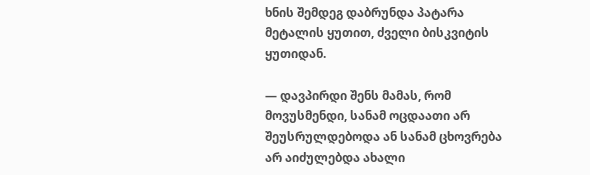ხნის შემდეგ დაბრუნდა პატარა მეტალის ყუთით, ძველი ბისკვიტის ყუთიდან.

— დავპირდი შენს მამას, რომ მოვუსმენდი, სანამ ოცდაათი არ შეუსრულდებოდა ან სანამ ცხოვრება არ აიძულებდა ახალი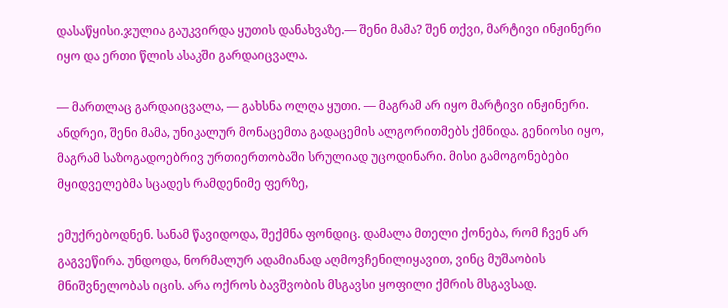დასაწყისი.ჯულია გაუკვირდა ყუთის დანახვაზე.— შენი მამა? შენ თქვი, მარტივი ინჟინერი იყო და ერთი წლის ასაკში გარდაიცვალა.

— მართლაც გარდაიცვალა, — გახსნა ოლღა ყუთი. — მაგრამ არ იყო მარტივი ინჟინერი. ანდრეი, შენი მამა, უნიკალურ მონაცემთა გადაცემის ალგორითმებს ქმნიდა. გენიოსი იყო, მაგრამ საზოგადოებრივ ურთიერთობაში სრულიად უცოდინარი. მისი გამოგონებები მყიდველებმა სცადეს რამდენიმე ფერზე,

ემუქრებოდნენ. სანამ წავიდოდა, შექმნა ფონდიც. დამალა მთელი ქონება, რომ ჩვენ არ გაგვეწირა. უნდოდა, ნორმალურ ადამიანად აღმოვჩენილიყავით, ვინც მუშაობის მნიშვნელობას იცის. არა ოქროს ბავშვობის მსგავსი ყოფილი ქმრის მსგავსად.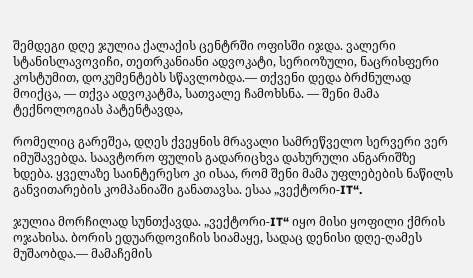შემდეგი დღე ჯულია ქალაქის ცენტრში ოფისში იჯდა. ვალერი სტანისლავოვიჩი, თეთრკანიანი ადვოკატი, სერიოზული, ნაცრისფერი კოსტუმით, დოკუმენტებს სწავლობდა.— თქვენი დედა ბრძნულად მოიქცა, — თქვა ადვოკატმა, სათვალე ჩამოხსნა. — შენი მამა ტექნოლოგიას პატენტავდა,

რომელიც გარეშეა, დღეს ქვეყნის მრავალი სამრეწველო სერვერი ვერ იმუშავებდა. საავტორო ფულის გადარიცხვა დახურული ანგარიშზე ხდება. ყველაზე საინტერესო კი ისაა, რომ შენი მამა უფლებების ნაწილს განვითარების კომპანიაში განათავსა. ესაა „ვექტორი-IT“.

ჯულია მორჩილად სუნთქავდა. „ვექტორი-IT“ იყო მისი ყოფილი ქმრის ოჯახისა. ბორის ედუარდოვიჩის სიამაყე, სადაც დენისი დღე-ღამეს მუშაობდა.— მამაჩემის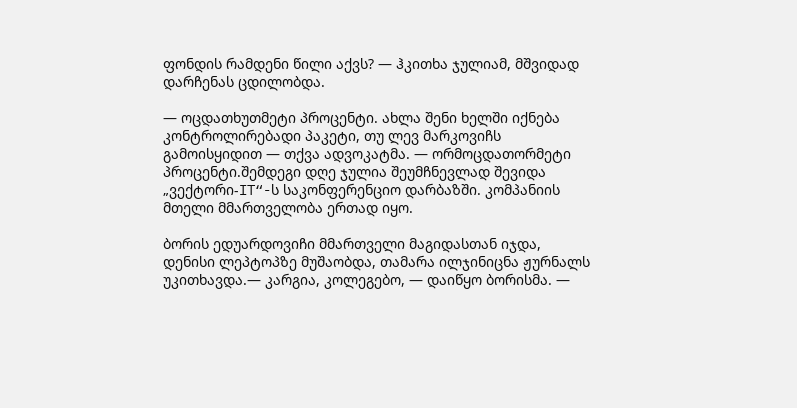ფონდის რამდენი წილი აქვს? — ჰკითხა ჯულიამ, მშვიდად დარჩენას ცდილობდა.

— ოცდათხუთმეტი პროცენტი. ახლა შენი ხელში იქნება კონტროლირებადი პაკეტი, თუ ლევ მარკოვიჩს გამოისყიდით — თქვა ადვოკატმა. — ორმოცდათორმეტი პროცენტი.შემდეგი დღე ჯულია შეუმჩნევლად შევიდა „ვექტორი-IT“-ს საკონფერენციო დარბაზში. კომპანიის მთელი მმართველობა ერთად იყო.

ბორის ედუარდოვიჩი მმართველი მაგიდასთან იჯდა, დენისი ლეპტოპზე მუშაობდა, თამარა ილჯინიცნა ჟურნალს უკითხავდა.— კარგია, კოლეგებო, — დაიწყო ბორისმა. —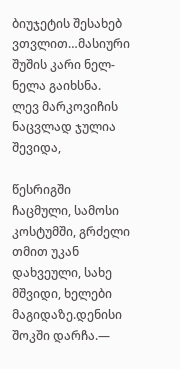ბიუჯეტის შესახებ ვთვლით…მასიური შუშის კარი ნელ-ნელა გაიხსნა. ლევ მარკოვიჩის ნაცვლად ჯულია შევიდა,

წესრიგში ჩაცმული, სამოსი კოსტუმში, გრძელი თმით უკან დახვეული, სახე მშვიდი, ხელები მაგიდაზე.დენისი შოკში დარჩა.—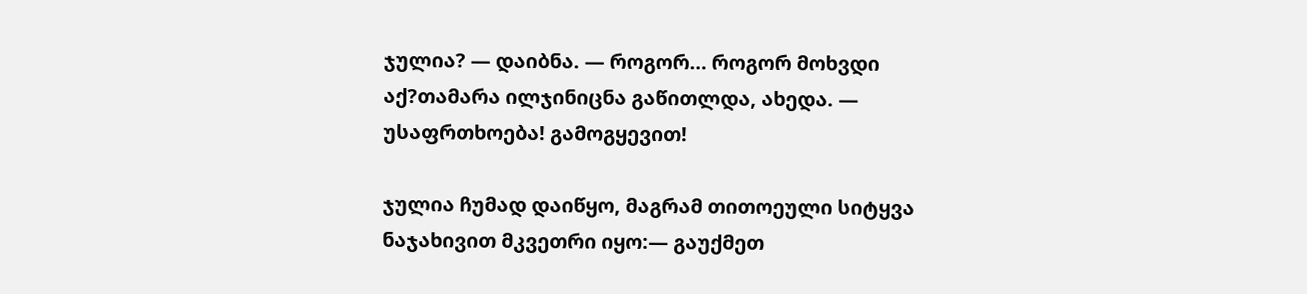ჯულია? — დაიბნა. — როგორ… როგორ მოხვდი აქ?თამარა ილჯინიცნა გაწითლდა, ახედა. — უსაფრთხოება! გამოგყევით!

ჯულია ჩუმად დაიწყო, მაგრამ თითოეული სიტყვა ნაჯახივით მკვეთრი იყო:— გაუქმეთ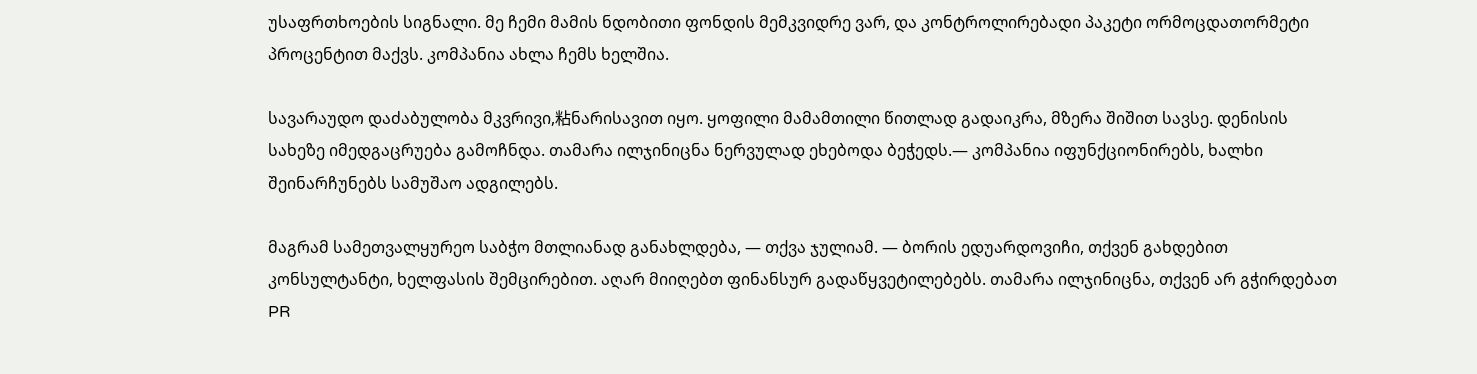უსაფრთხოების სიგნალი. მე ჩემი მამის ნდობითი ფონდის მემკვიდრე ვარ, და კონტროლირებადი პაკეტი ორმოცდათორმეტი პროცენტით მაქვს. კომპანია ახლა ჩემს ხელშია.

სავარაუდო დაძაბულობა მკვრივი,粘ნარისავით იყო. ყოფილი მამამთილი წითლად გადაიკრა, მზერა შიშით სავსე. დენისის სახეზე იმედგაცრუება გამოჩნდა. თამარა ილჯინიცნა ნერვულად ეხებოდა ბეჭედს.— კომპანია იფუნქციონირებს, ხალხი შეინარჩუნებს სამუშაო ადგილებს.

მაგრამ სამეთვალყურეო საბჭო მთლიანად განახლდება, — თქვა ჯულიამ. — ბორის ედუარდოვიჩი, თქვენ გახდებით კონსულტანტი, ხელფასის შემცირებით. აღარ მიიღებთ ფინანსურ გადაწყვეტილებებს. თამარა ილჯინიცნა, თქვენ არ გჭირდებათ PR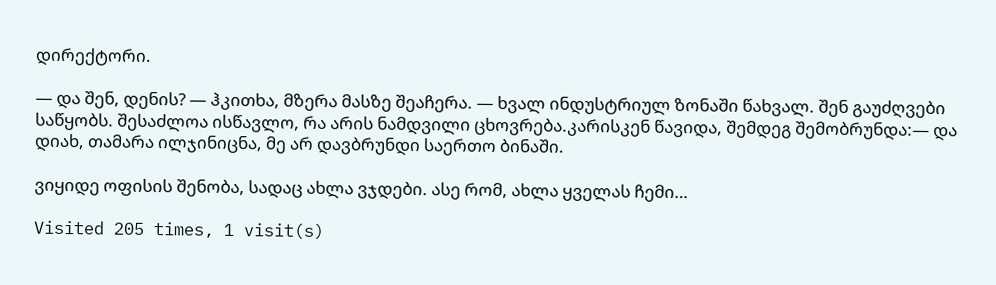დირექტორი.

— და შენ, დენის? — ჰკითხა, მზერა მასზე შეაჩერა. — ხვალ ინდუსტრიულ ზონაში წახვალ. შენ გაუძღვები საწყობს. შესაძლოა ისწავლო, რა არის ნამდვილი ცხოვრება.კარისკენ წავიდა, შემდეგ შემობრუნდა:— და დიახ, თამარა ილჯინიცნა, მე არ დავბრუნდი საერთო ბინაში.

ვიყიდე ოფისის შენობა, სადაც ახლა ვჯდები. ასე რომ, ახლა ყველას ჩემი…

Visited 205 times, 1 visit(s)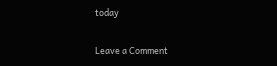today

Leave a Comment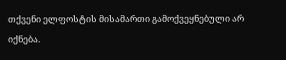თქვენი ელფოსტის მისამართი გამოქვეყნებული არ იქნება.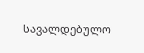სავალდებულო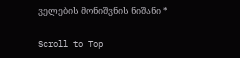ველების მონიშვნის ნიშანი *

Scroll to Top